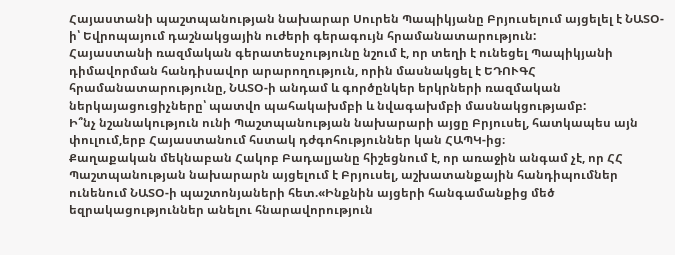Հայաստանի պաշտպանության նախարար Սուրեն Պապիկյանը Բրյուսելում այցելել է ՆԱՏՕ-ի՝ Եվրոպայում դաշնակցային ուժերի գերագույն հրամանատարություն:
Հայաստանի ռազմական գերատեսչությունը նշում է, որ տեղի է ունեցել Պապիկյանի դիմավորման հանդիսավոր արարողություն, որին մասնակցել է ԵԴՈՒԳՀ հրամանատարությունը, ՆԱՏՕ-ի անդամ և գործընկեր երկրների ռազմական ներկայացուցիչները՝ պատվո պահակախմբի և նվագախմբի մասնակցությամբ:
Ի՞նչ նշանակություն ունի Պաշտպանության նախարարի այցը Բրյուսել, հատկապես այն փուլում,երբ Հայաստանում հստակ դժգոհություններ կան ՀԱՊԿ-ից։
Քաղաքական մեկնաբան Հակոբ Բադալյանը հիշեցնում է, որ առաջին անգամ չէ, որ ՀՀ Պաշտպանության նախարարն այցելում է Բրյուսել, աշխատանքային հանդիպումներ ունենում ՆԱՏՕ-ի պաշտոնյաների հետ.«Ինքնին այցերի հանգամանքից մեծ եզրակացություններ անելու հնարավորություն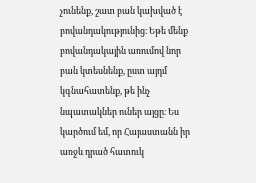չունենք, շատ բան կախված է բովանդակությունից։ Եթե մենք բովանդակային առումով նոր բան կտեսնենք, ըստ այդմ կգնահատենք, թե ինչ նպատակներ ուներ այցը։ Ես կարծում եմ, որ Հայաստանն իր առջև դրած հատուկ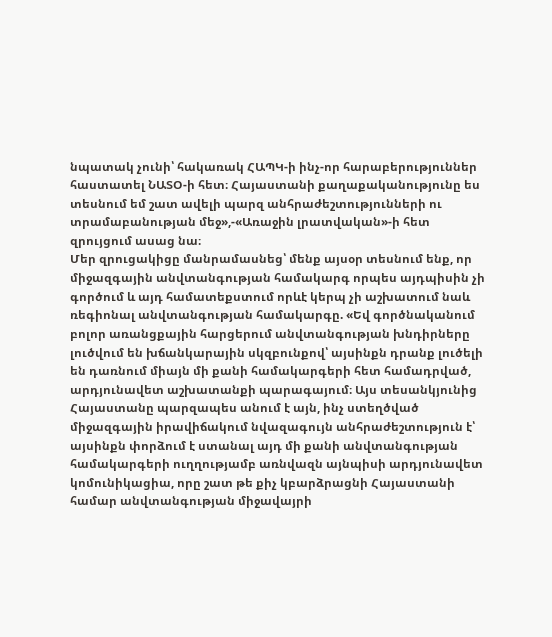նպատակ չունի՝ հակառակ ՀԱՊԿ-ի ինչ-որ հարաբերություններ հաստատել ՆԱՏՕ-ի հետ։ Հայաստանի քաղաքականությունը ես տեսնում եմ շատ ավելի պարզ անհրաժեշտությունների ու տրամաբանության մեջ»,-«Առաջին լրատվական»-ի հետ զրույցում ասաց նա։
Մեր զրուցակիցը մանրամասնեց՝ մենք այսօր տեսնում ենք, որ միջազգային անվտանգության համակարգ որպես այդպիսին չի գործում և այդ համատեքստում որևէ կերպ չի աշխատում նաև ռեգիոնալ անվտանգության համակարգը. «Եվ գործնականում բոլոր առանցքային հարցերում անվտանգության խնդիրները լուծվում են խճանկարային սկզբունքով՝ այսինքն դրանք լուծելի են դառնում միայն մի քանի համակարգերի հետ համադրված, արդյունավետ աշխատանքի պարագայում։ Այս տեսանկյունից Հայաստանը պարզապես անում է այն, ինչ ստեղծված միջազգային իրավիճակում նվազագույն անհրաժեշտություն է՝ այսինքն փորձում է ստանալ այդ մի քանի անվտանգության համակարգերի ուղղությամբ առնվազն այնպիսի արդյունավետ կոմունիկացիա, որը շատ թե քիչ կբարձրացնի Հայաստանի համար անվտանգության միջավայրի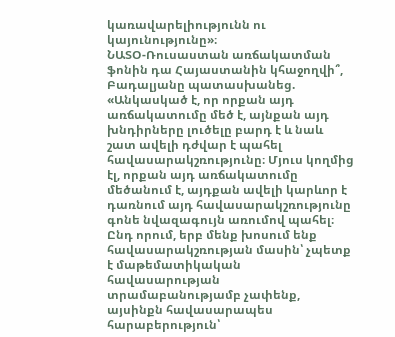կառավարելիությունն ու կայունությունը»։
ՆԱՏՕ-Ռուսաստան առճակատման ֆոնին դա Հայաստանին կհաջողվի՞, Բադալյանը պատասխանեց. «Անկասկած է, որ որքան այդ առճակատումը մեծ է, այնքան այդ խնդիրները լուծելը բարդ է և նաև շատ ավելի դժվար է պահել հավասարակշռությունը։ Մյուս կողմից էլ, որքան այդ առճակատումը մեծանում է, այդքան ավելի կարևոր է դառնում այդ հավասարակշռությունը գոնե նվազագույն առումով պահել։ Ընդ որում, երբ մենք խոսում ենք հավասարակշռության մասին՝ չպետք է մաթեմատիկական հավասարության տրամաբանությամբ չափենք, այսինքն հավասարապես հարաբերություն՝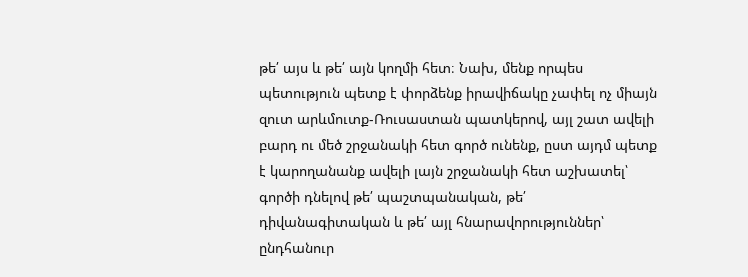թե՛ այս և թե՛ այն կողմի հետ։ Նախ, մենք որպես պետություն պետք է փորձենք իրավիճակը չափել ոչ միայն զուտ արևմուտք-Ռուսաստան պատկերով, այլ շատ ավելի բարդ ու մեծ շրջանակի հետ գործ ունենք, ըստ այդմ պետք է կարողանանք ավելի լայն շրջանակի հետ աշխատել՝ գործի դնելով թե՛ պաշտպանական, թե՛ դիվանագիտական և թե՛ այլ հնարավորություններ՝ ընդհանուր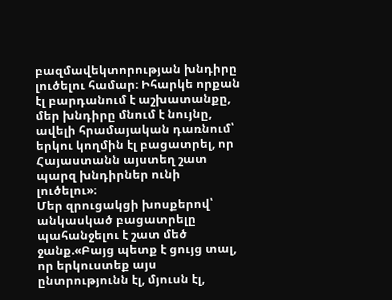բազմավեկտորության խնդիրը լուծելու համար։ Իհարկե որքան էլ բարդանում է աշխատանքը, մեր խնդիրը մնում է նույնը, ավելի հրամայական դառնում՝ երկու կողմին էլ բացատրել, որ Հայաստանն այստեղ շատ պարզ խնդիրներ ունի լուծելու»։
Մեր զրուցակցի խոսքերով՝ անկասկած բացատրելը պահանջելու է շատ մեծ ջանք.«Բայց պետք է ցույց տալ, որ երկուստեք այս ընտրությունն էլ, մյուսն էլ,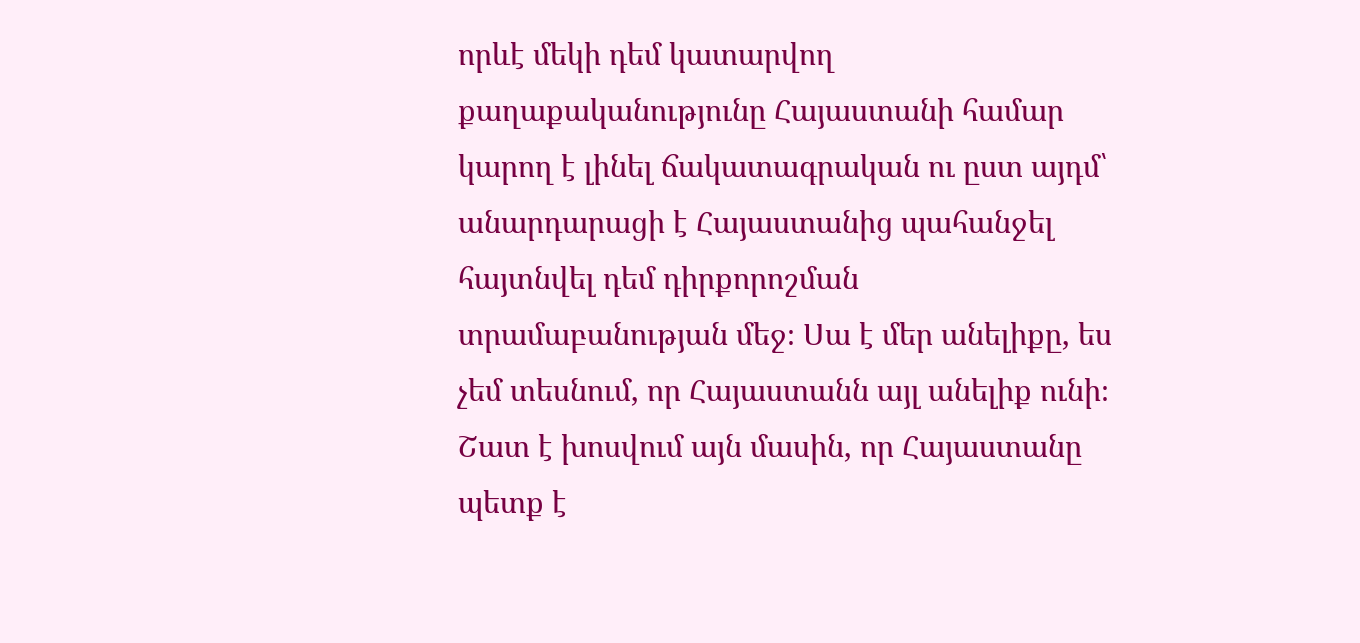որևէ մեկի դեմ կատարվող քաղաքականությունը Հայաստանի համար կարող է լինել ճակատագրական ու ըստ այդմ՝ անարդարացի է Հայաստանից պահանջել հայտնվել դեմ դիրքորոշման տրամաբանության մեջ։ Սա է մեր անելիքը, ես չեմ տեսնում, որ Հայաստանն այլ անելիք ունի։
Շատ է խոսվում այն մասին, որ Հայաստանը պետք է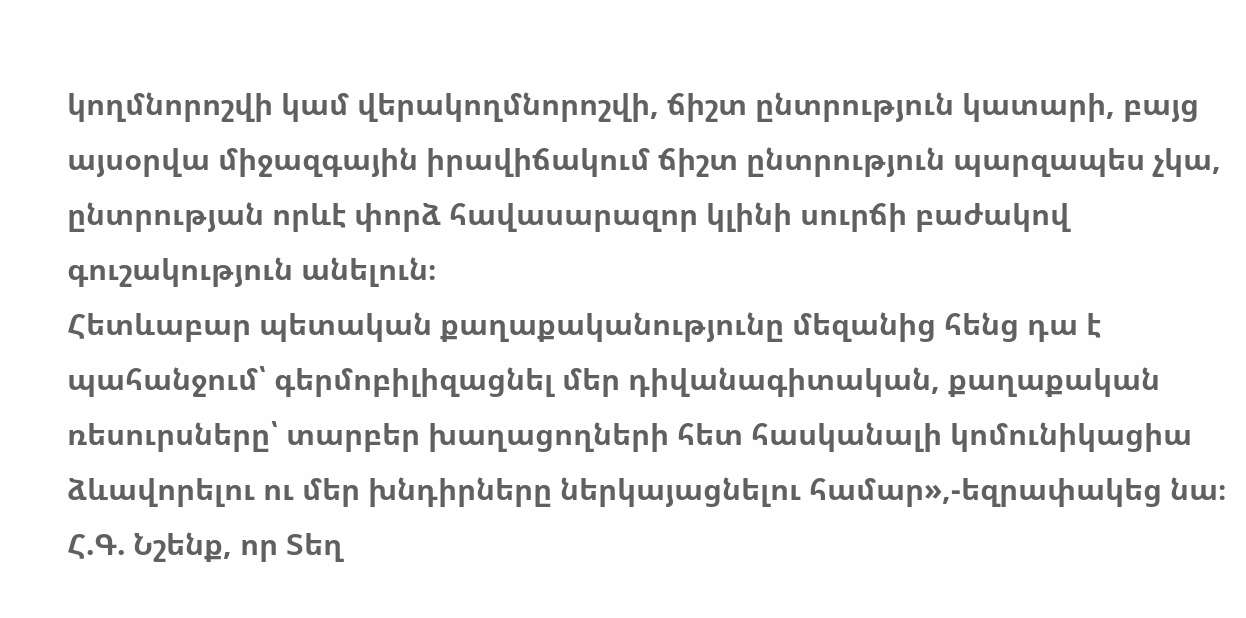կողմնորոշվի կամ վերակողմնորոշվի, ճիշտ ընտրություն կատարի, բայց այսօրվա միջազգային իրավիճակում ճիշտ ընտրություն պարզապես չկա, ընտրության որևէ փորձ հավասարազոր կլինի սուրճի բաժակով գուշակություն անելուն։
Հետևաբար պետական քաղաքականությունը մեզանից հենց դա է պահանջում՝ գերմոբիլիզացնել մեր դիվանագիտական, քաղաքական ռեսուրսները՝ տարբեր խաղացողների հետ հասկանալի կոմունիկացիա ձևավորելու ու մեր խնդիրները ներկայացնելու համար»,-եզրափակեց նա։
Հ.Գ. Նշենք, որ Տեղ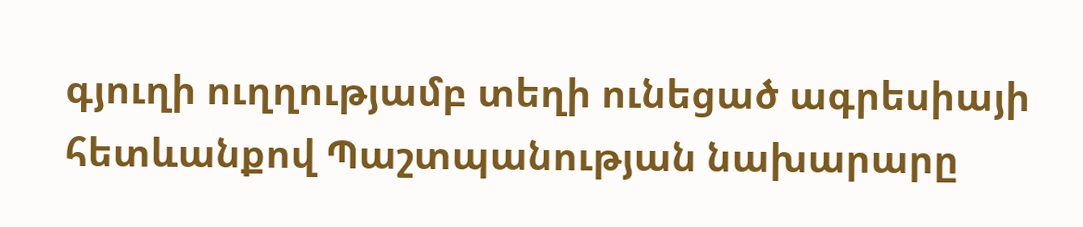գյուղի ուղղությամբ տեղի ունեցած ագրեսիայի հետևանքով Պաշտպանության նախարարը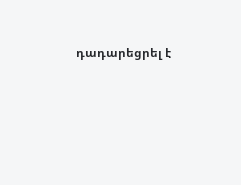դադարեցրել է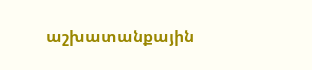աշխատանքային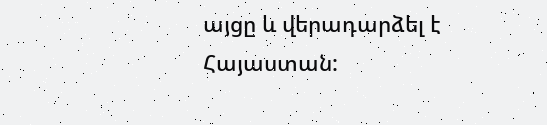այցը և վերադարձել է Հայաստան: